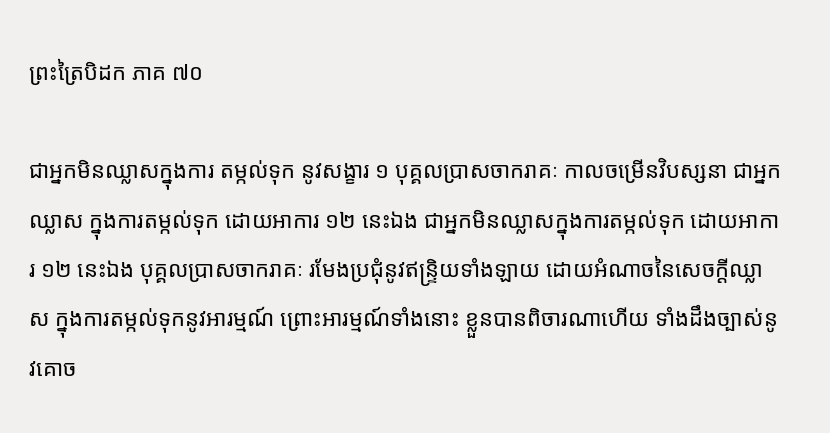ព្រះត្រៃបិដក ភាគ ៧០

ជាអ្នកមិនឈ្លាសក្នុងការ តម្កល់ទុក នូវសង្ខារ ១ បុគ្គលប្រាសចាករាគៈ កាលចម្រើនវិបស្សនា ជាអ្នកឈ្លាស ក្នុងការតម្កល់ទុក ដោយអាការ ១២ នេះឯង ជាអ្នកមិនឈ្លាសក្នុងការតម្កល់ទុក ដោយអាការ ១២ នេះឯង បុគ្គលប្រាសចាករាគៈ រមែងប្រជុំនូវឥន្ទ្រិយទាំងឡាយ ដោយអំណាចនៃសេចក្ដីឈ្លាស ក្នុងការតម្កល់ទុកនូវអារម្មណ៍ ព្រោះអារម្មណ៍ទាំងនោះ ខ្លួនបានពិចារណាហើយ ទាំងដឹងច្បាស់នូវគោច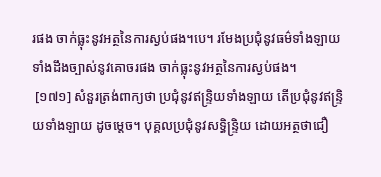រផង ចាក់ធ្លុះនូវអត្ថនៃការស្ងប់ផង។បេ។ រមែងប្រជុំនូវធម៌ទាំងឡាយ ទាំងដឹងច្បាស់នូវគោចរផង ចាក់ធ្លុះនូវអត្ថនៃការស្ងប់ផង។
 [១៧១] សំនួរត្រង់ពាក្យថា ប្រជុំនូវឥន្ទ្រិយទាំងឡាយ តើប្រជុំនូវឥន្ទ្រិយទាំងឡាយ ដូចម្ដេច។ បុគ្គលប្រជុំនូវសទ្ធិន្ទ្រិយ ដោយអត្ថថាជឿ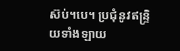ស៊ប់។បេ។ ប្រជុំនូវឥន្ទ្រិយទាំងឡាយ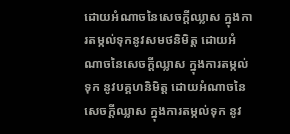ដោយអំណាចនៃសេចក្ដីឈ្លាស ក្នុងការតម្កល់ទុកនូវសមថនិមិត្ត ដោយអំណាចនៃសេចក្ដីឈ្លាស ក្នុងការតម្កល់ទុក នូវបគ្គហនិមិត្ត ដោយអំណាចនៃសេចក្ដីឈ្លាស ក្នុងការតម្កល់ទុក នូវ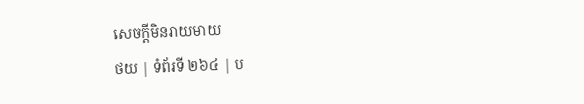សេចក្ដីមិនរាយមាយ
ថយ | ទំព័រទី ២៦៤ | ប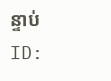ន្ទាប់
ID: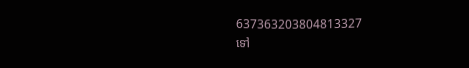637363203804813327
ទៅ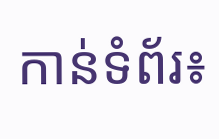កាន់ទំព័រ៖